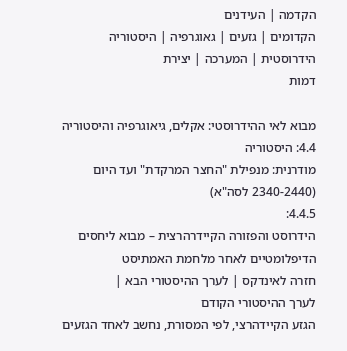הקדמה | העידנים
הקדומים | גזעים | גאוגרפיה | היסטוריה
הידרוסטית | המערכה | יצירת
דמות

מבוא לאי ההידרוסטי: אקלים, גיאוגרפיה והיסטוריה
4.4: היסטוריה
מודרנית: מנפילת "החצר המרקדת" ועד היום
(2340-2440 לסה"א)
4.4.5:
הידרוסט והפזורה הקיידרהרצית – מבוא ליחסים הדיפלומטיים לאחר מלחמת האמתיסט
חזרה לאינדקס | לערך ההיסטורי הבא |
לערך ההיסטורי הקודם
הגזע הקיידהרצי, לפי המסורת, נחשב לאחד הגזעים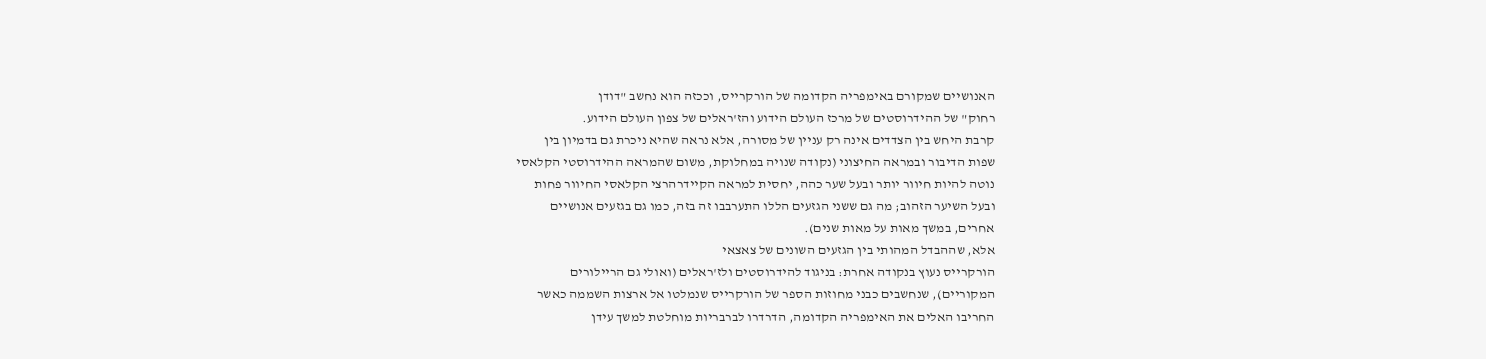האנושיים שמקורם באימפריה הקדומה של הורקרייס, וככזה הוא נחשב "דודן
רחוק" של ההידרוסטים של מרכז העולם הידוע והז'ראלים של צפון העולם הידוע.
קרבת היחש בין הצדדים אינה רק עניין של מסורה, אלא נראה שהיא ניכרת גם בדמיון בין
שפות הדיבור ובמראה החיצוני (נקודה שנויה במחלוקת, משום שהמראה ההידרוסטי הקלאסי
נוטה להיות חיוור יותר ובעל שער כהה, יחסית למראה הקיידרהרצי הקלאסי החיוור פחות
ובעל השיער הזהוב; מה גם ששני הגזעים הללו התערבבו זה בזה, כמו גם בגזעים אנושיים
אחרים, במשך מאות על מאות שנים).
אלא, שההבדל המהותי בין הגזעים השונים של צאצאי
הורקרייס נעוץ בנקודה אחרת: בניגוד להידרוסטים ולז'ראלים (ואולי גם הריילורים
המקוריים), שנחשבים כבני מחוזות הספר של הורקרייס שנמלטו אל ארצות השממה כאשר
החריבו האלים את האימפריה הקדומה, הדרדרו לברבריות מוחלטת למשך עידן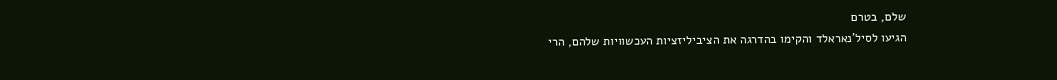שלם, בטרם
הגיעו לסיל'נאראלד והקימו בהדרגה את הציביליזציות העכשוויות שלהם, הרי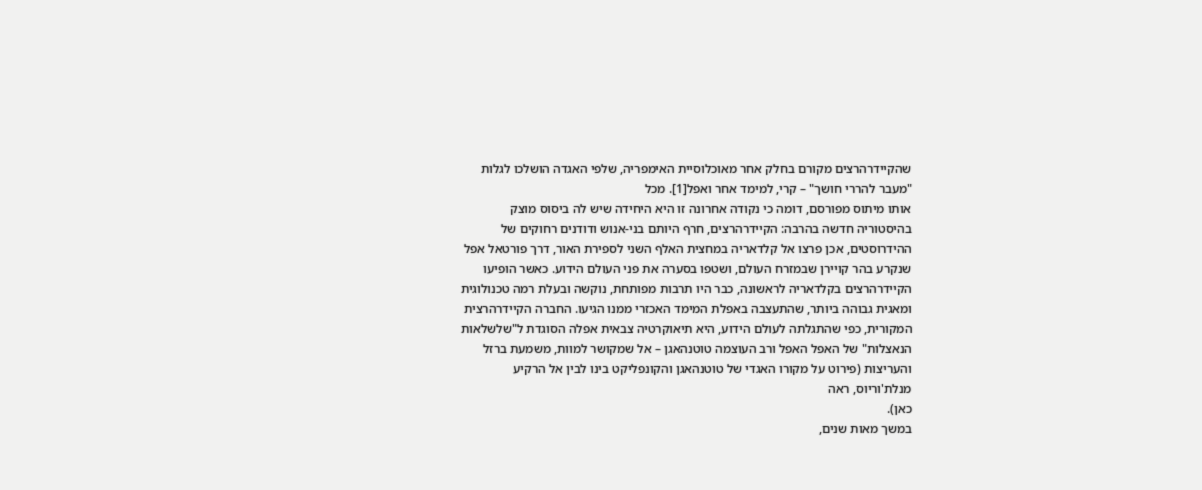שהקיידרהרצים מקורם בחלק אחר מאוכלוסיית האימפריה, שלפי האגדה הושלכו לגלות
"מעבר להררי חושך" – קרי, למימד אחר ואפל[1]. מכל
אותו מיתוס מפורסם, דומה כי נקודה אחרונה זו היא היחידה שיש לה ביסוס מוצק
בהיסטוריה חדשה בהרבה: הקיידרהרצים, חרף היותם בני-אנוש ודודנים רחוקים של
ההידרוסטים, אכן פרצו אל קלדאריה במחצית האלף השני לספירת האור, דרך פורטאל אפל
שנקרע בהר קויירן שבמזרח העולם, ושטפו בסערה את פני העולם הידוע. כאשר הופיעו
הקיידרהרצים בקלדאריה לראשונה, כבר היו תרבות מפותחת, נוקשה ובעלת רמה טכנולוגית
ומאגית גבוהה ביותר, שהתעצבה באפלת המימד האכזרי ממנו הגיעו. החברה הקיידרהרצית
המקורית, כפי שהתגלתה לעולם הידוע, היא תיאוקרטיה צבאית אפלה הסוגדת ל"שלשלאות
הנאצלות" של האפל האפל ורב העוצמה טוטנהאגן – אל שמקושר למוות, משמעת ברזל
והעריצות (פירוט על מקורו האגדי של טוטנהאגן והקונפליקט בינו לבין אל הרקיע
מנלת'וריוס, ראה
כאן).
במשך מאות שנים,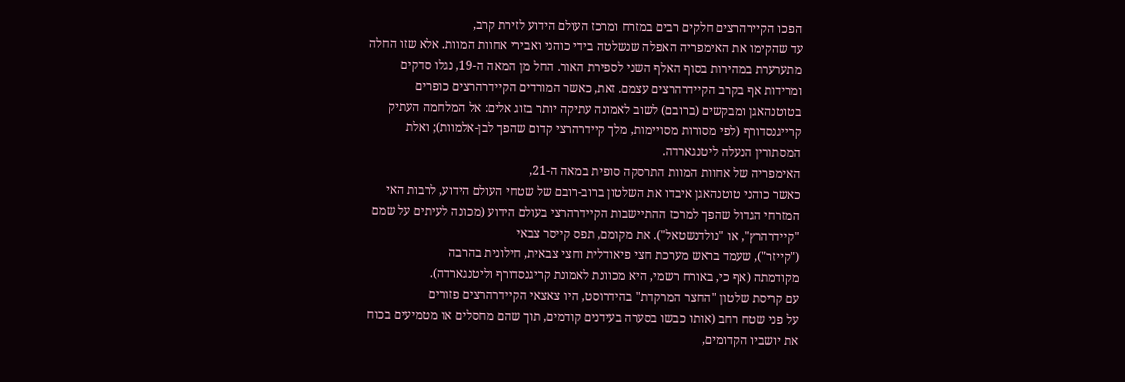הפכו הקיירהרצים חלקים רבים במזרח ומרכז העולם הידוע לזירת קרב,
עד שהקימו את האימפריה האפלה שנשלטה בידי כוהני ואבירי אחוות המוות. אלא שזו החלה
מתערערת במהירות בסוף האלף השני לספירת האור. החל מן המאה ה-19, נגלו סדקים
ומרידות אף בקרב הקיידרהרצים עצמם. זאת, כאשר המורדים הקיידרהרצים כופרים
בטוטנהאגן ומבקשים (ברובם) לשוב לאמונה עתיקה יותר בזוג אלים: אל המלחמה העתיק
קרייגנסדורף (לפי מסורות מסויימות, מלך קיידרהרצי קדום שהפך לבן-אלמוות); ואלת
המסתורין הנעלה ליטנגארדה.
האימפריה של אחוות המוות התרסקה סופית במאה ה-21,
כאשר כוהני טוטנהאגן איבדו את השלטון ברוב-רובם של שטחי העולם הידוע, לרבות האי
המזרחי הגדול שהפך למרכז ההתיישבות הקיידרהרצי בעולם הידוע (מכונה לעיתים על שמם
"קיידרהרץ", או "נולדנשטאל"). את מקומם, תפס קייסר צבאי
("קייזר"), שעמד בראש מערכת חצי פיאודלית וחצי צבאית, חילונית בהרבה
מקודמתה (אף כי, באורח רשמי, היא מכוונת לאמונת קריגנסדורף וליטנגארדה).
עם קריסת שלטון "החצר המרקדת" בהידרוסט, היו צאצאי הקיידרהרצים פזורים
על פני שטח רחב (אותו כבשו בסערה בעידנים קודמים, תוך שהם מחסלים או מטמיעים בכוח
את יושביו הקדומים,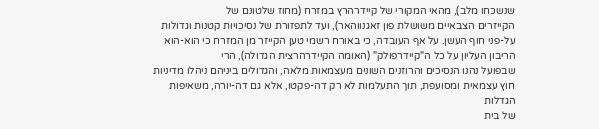שנשכחו מלב), מהאי המקורי של קיידרהרץ במזרח (מחוז שלטונם של
הקייזרים הצבאיים משושלת פון זאגנווהאר), ועד לתפזורת של נסיכויות קטנות וגדולות
על-פני חוף העשן. על אף העובדה, כי באורח רשמי טען הקייזר מן המזרח כי הוא-הוא
הריבון העליון על כל ה"קיידרפולק" (האומה הקיידרהרצית הגדולה), הרי
שבפועל נהנו הנסיכים והרוזנים השונים מעצמאות מלאה, והגדולים ביניהם ניהלו מדיניות
חוץ עצמאית ומסועפת, תוך התעלמות לא רק דה-פקטו, אלא גם דה-יורה, משאיפות הגדלות
של בית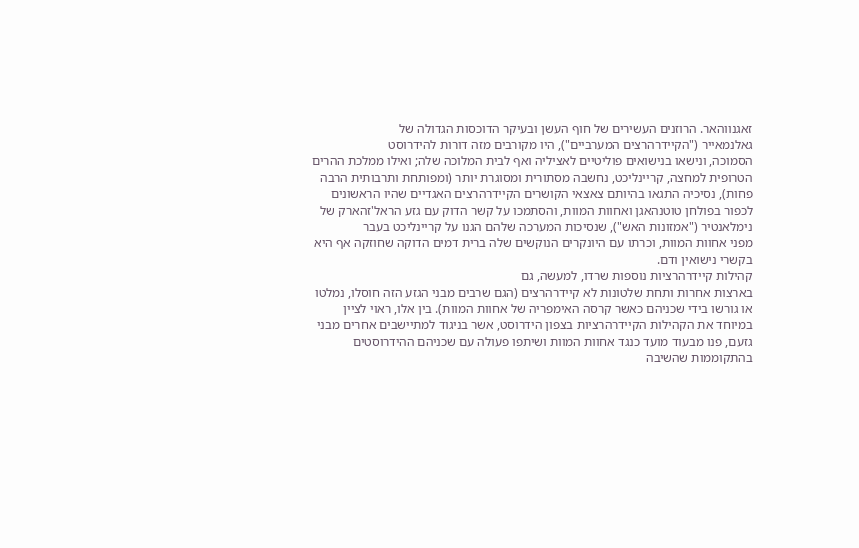זאגנווהאר. הרוזנים העשירים של חוף העשן ובעיקר הדוכסות הגדולה של
גאלנמאייר ("הקיידרהרצים המערביים"), היו מקורבים מזה דורות להידרוסט
הסמוכה, ונישאו בנישואים פוליטיים לאציליה ואף לבית המלוכה שלה; ואילו ממלכת ההרים
הטרופית למחצה, קריינליכט, נחשבה מסתורית ומסוגרת יותר (ומפותחת ותרבותית הרבה
פחות), נסיכיה התגאו בהיותם צאצאי הקושרים הקיידרהרצים האגדיים שהיו הראשונים
לכפור בפולחן טוטנהאגן ואחוות המוות, והסתמכו על קשר הדוק עם גזע הראל'זהארק של
נימלאנטיר ("אמזונות האש"), שנסיכות המערכה שלהם הגנו על קריינליכט בעבר
מפני אחוות המוות, וכרתו עם היונקרים הנוקשים שלה ברית דמים הדוקה שחוזקה אף היא
בקשרי נישואין ודם.
קהילות קיידרהרציות נוספות שרדו, למעשה, גם
בארצות אחרות ותחת שלטונות לא קיידרהרצים (הגם שרבים מבני הגזע הזה חוסלו, נמלטו
או גורשו בידי שכניהם כאשר קרסה האימפריה של אחוות המוות). בין אלו, ראוי לציין
במיוחד את הקהילות הקיידרהרציות בצפון הידרוסט, אשר בניגוד למתיישבים אחרים מבני
גזעם, פנו מבעוד מועד כנגד אחוות המוות ושיתפו פעולה עם שכניהם ההידרוסטים
בהתקוממות שהשיבה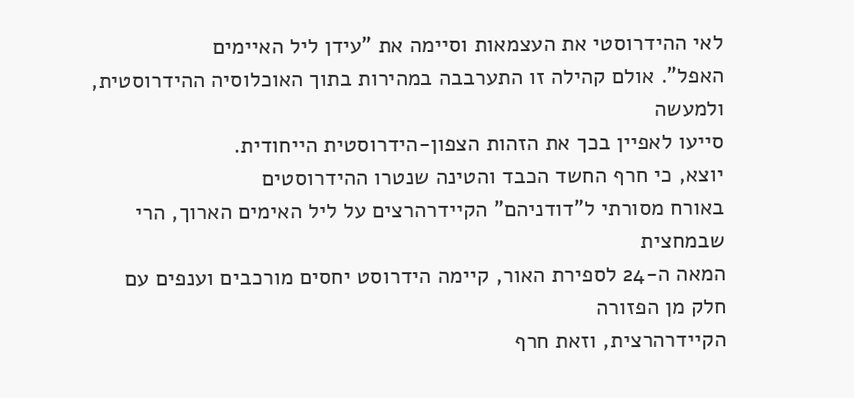לאי ההידרוסטי את העצמאות וסיימה את "עידן ליל האיימים
האפל". אולם קהילה זו התערבבה במהירות בתוך האוכלוסיה ההידרוסטית, ולמעשה
סייעו לאפיין בכך את הזהות הצפון-הידרוסטית הייחודית.
יוצא, כי חרף החשד הכבד והטינה שנטרו ההידרוסטים
באורח מסורתי ל"דודניהם" הקיידרהרצים על ליל האימים הארוך, הרי שבמחצית
המאה ה-24 לספירת האור, קיימה הידרוסט יחסים מורכבים וענפים עם חלק מן הפזורה
הקיידרהרצית, וזאת חרף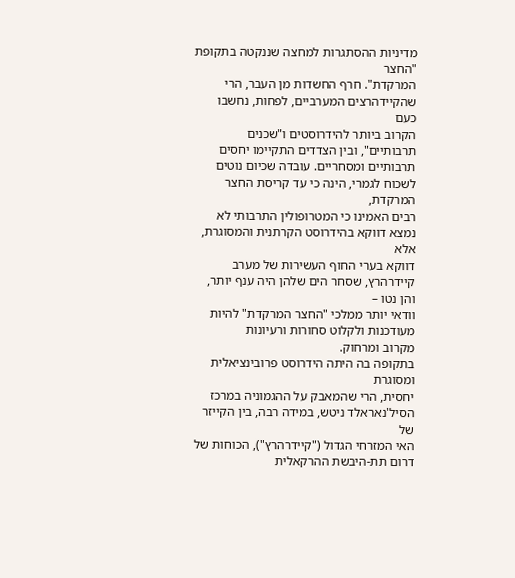מדיניות ההסתגרות למחצה שננקטה בתקופת "החצר
המרקדת". חרף החשדות מן העבר, הרי שהקיידהרצים המערביים, לפחות, נחשבו כעם
הקרוב ביותר להידרוסטים ו"שכנים תרבותיים", ובין הצדדים התקיימו יחסים
תרבותיים ומסחריים. עובדה שכיום נוטים לשכוח לגמרי, הינה כי עד קריסת החצר המרקדת,
רבים האמינו כי המטרופולין התרבותי לא נמצא דווקא בהידרוסט הקרתנית והמסוגרת, אלא
דווקא בערי החוף העשירות של מערב קיידרהרץ, שסחר הים שלהן היה ענף יותר, והן נטו –
וודאי יותר ממלכי "החצר המרקדת" להיות מעודכנות ולקלוט סחורות ורעיונות
מקרוב ומרחוק.
בתקופה בה היתה הידרוסט פרובינציאלית ומסוגרת
יחסית, הרי שהמאבק על ההגמוניה במרכז הסיל'נאראלד ניטש, במידה רבה, בין הקייזר של
האי המזרחי הגדול ("קיידרהרץ"), הכוחות של דרום תת-היבשת ההרקאלית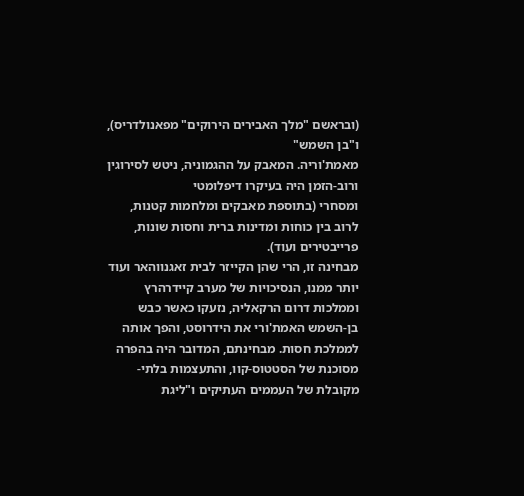(ובראשם "מלך האבירים הירוקים" מפאנולדריס), ו"בן השמש"
מאמת'וריה. המאבק על ההגמוניה, ניטש לסירוגין ורוב-הזמן היה בעיקרו דיפלומטי
ומסחרי (בתוספת מאבקים ומלחמות קטנות, לרוב בין כוחות ומדינות ברית וחסות שונות,
פרייבטירים ועוד).
מבחינה זו, הרי שהן הקייזר לבית זאגנווהאר ועוד
יותר ממנו, הנסיכויות של מערב קיידרהרץ וממלכות דרום הרקאליה, נזעקו כאשר כבש
בן-השמש האמת'ורי את הידרוסט, והפך אותה לממלכת חסות. מבחינתם, המדובר היה בהפרה
מסוכנת של הסטטוס-קוו, והתעצמות בלתי-מקובלת של העממים העתיקים ו"ליגת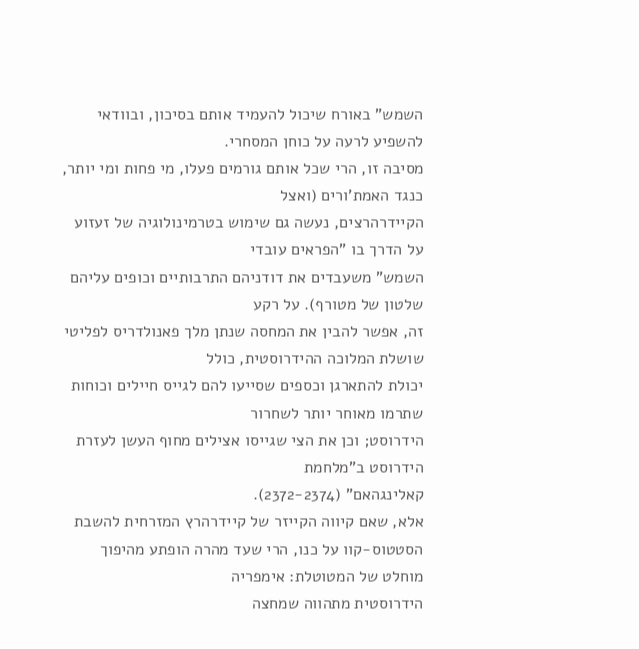השמש" באורח שיכול להעמיד אותם בסיכון, ובוודאי להשפיע לרעה על כוחן המסחרי.
מסיבה זו, הרי שכל אותם גורמים פעלו, מי פחות ומי יותר, כנגד האמת'ורים (ואצל
הקיידרהרצים, נעשה גם שימוש בטרמינולוגיה של זעזוע על הדרך בו "הפראים עובדי
השמש" משעבדים את דודניהם התרבותיים וכופים עליהם שלטון של מטורף). על רקע
זה, אפשר להבין את המחסה שנתן מלך פאנולדריס לפליטי שושלת המלוכה ההידרוסטית, כולל
יכולת להתארגן וכספים שסייעו להם לגייס חיילים וכוחות שתרמו מאוחר יותר לשחרור
הידרוסט; וכן את הצי שגייסו אצילים מחוף העשן לעזרת הידרוסט ב"מלחמת
קאלינגהאם" (2372-2374).
אלא, שאם קיווה הקייזר של קיידרהרץ המזרחית להשבת
הסטטוס-קוו על כנו, הרי שעד מהרה הופתע מהיפוך מוחלט של המטוטלת: אימפריה
הידרוסטית מתהווה שמחצה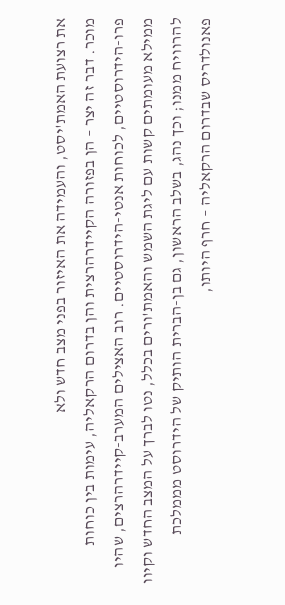את רצועת האמת'יסט, והעמידה את האיזור בפני מצב חדש ולא
מוכר. דבר זה יצר – הן בפזורה הקיידרהרצית והן בדרום הרקאליה, עימות בין כוחות
פרו-הידרוסטיים, לכוחות אנטי-הידרוסטיים. רוב האצילים המערב-קיידרהרצים, שהיו
ממילא מעומתים קשות עם ליגת השמש והאמת'ורים בכלל, נטו לברך על המצב החדש וקיוו
להרוויח ממנו; וכך נהג, בשלב הראשון, גם בן-הברית הותיק של הידרוסט מממלכת
פאנולדריס שבדרום הרקאליה – חרף היותו,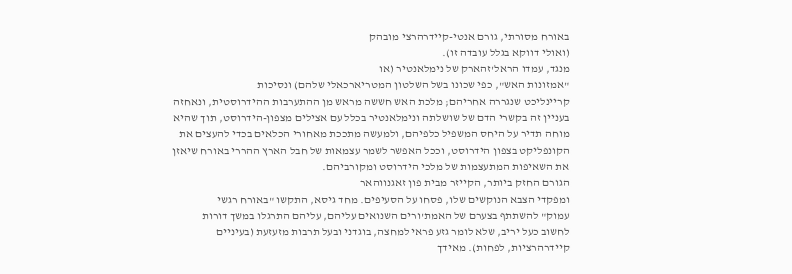באורח מסורתי, גורם אנטי-קיידרהרצי מובהק
(ואולי דווקא בגלל עובדה זו).
מנגד, עמדו הראל'זהארק של נימלאנטיר (או
"אמזונות האש", כפי שכונו בשל השלטון המטריארכאלי שלהם) ונסיכות
קריינליכט שנגררה אחריהם; מלכת האש חששה מראש מן ההתערבות ההידרוסטית, ונאחזה
בעניין זה בקשרי הדם של שושלתה ונימלאנטיר בכלל עם אצילים מצפון-הידרוסט, תוך שהיא
מוחה תדיר על היחס המשפיל כלפיהם, ולמעשה מתככת מאחורי הכלאים בכדי להעצים את
הקונפליקט בצפון הידרוסט, וככל האפשר לשמר עצמאות של חבל הארץ ההררי באורח שיאזן
את השאיפות המתעצמות של מלכי הידרוסט ומקורביהם.
הגורם החזק ביותר, הקייזר מבית פון זאגנווהאר
ומפקדי הצבא הנוקשים שלו, פסחו על הסעיפים. מחד גיסא, התקשו "באורח רגשי
עמוק" להשתתף בצערם של האמת'ורים השנואים עליהם, עליהם התרגלו במשך דורות
לחשוב כעל יריב, שלא לומר גזע פראי למחצה, בוגדני ובעל תרבות מזעזעת (בעיניים
קיידרהרציות, לפחות). מאידך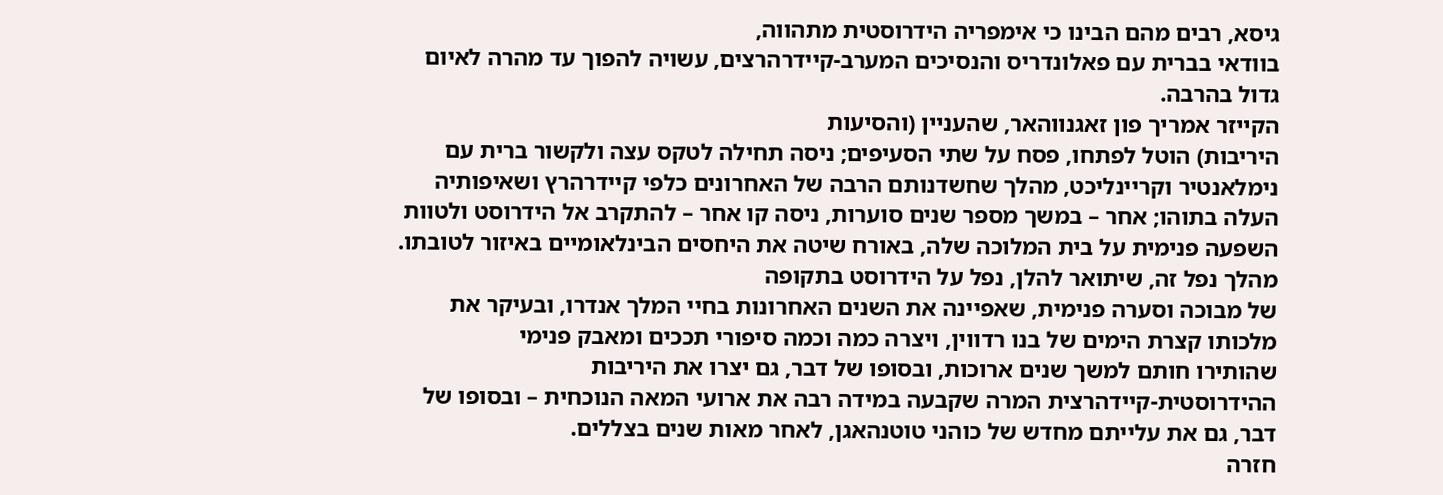גיסא, רבים מהם הבינו כי אימפריה הידרוסטית מתהווה,
בוודאי בברית עם פאלונדריס והנסיכים המערב-קיידרהרצים, עשויה להפוך עד מהרה לאיום
גדול בהרבה.
הקייזר אמריך פון זאגנווהאר, שהעניין (והסיעות
היריבות) הוטל לפתחו, פסח על שתי הסעיפים; ניסה תחילה לטקס עצה ולקשור ברית עם
נימלאנטיר וקריינליכט, מהלך שחשדנותם הרבה של האחרונים כלפי קיידרהרץ ושאיפותיה
העלה בתוהו; אחר – במשך מספר שנים סוערות, ניסה קו אחר – להתקרב אל הידרוסט ולטוות
השפעה פנימית על בית המלוכה שלה, באורח שיטה את היחסים הבינלאומיים באיזור לטובתו.
מהלך נפל זה, שיתואר להלן, נפל על הידרוסט בתקופה
של מבוכה וסערה פנימית, שאפיינה את השנים האחרונות בחיי המלך אנדרו, ובעיקר את
מלכותו קצרת הימים של בנו רדווין, ויצרה כמה וכמה סיפורי תככים ומאבק פנימי
שהותירו חותם למשך שנים ארוכות, ובסופו של דבר, גם יצרו את היריבות
ההידרוסטית-קיידהרצית המרה שקבעה במידה רבה את ארועי המאה הנוכחית – ובסופו של
דבר, גם את עלייתם מחדש של כוהני טוטנהאגן, לאחר מאות שנים בצללים.
חזרה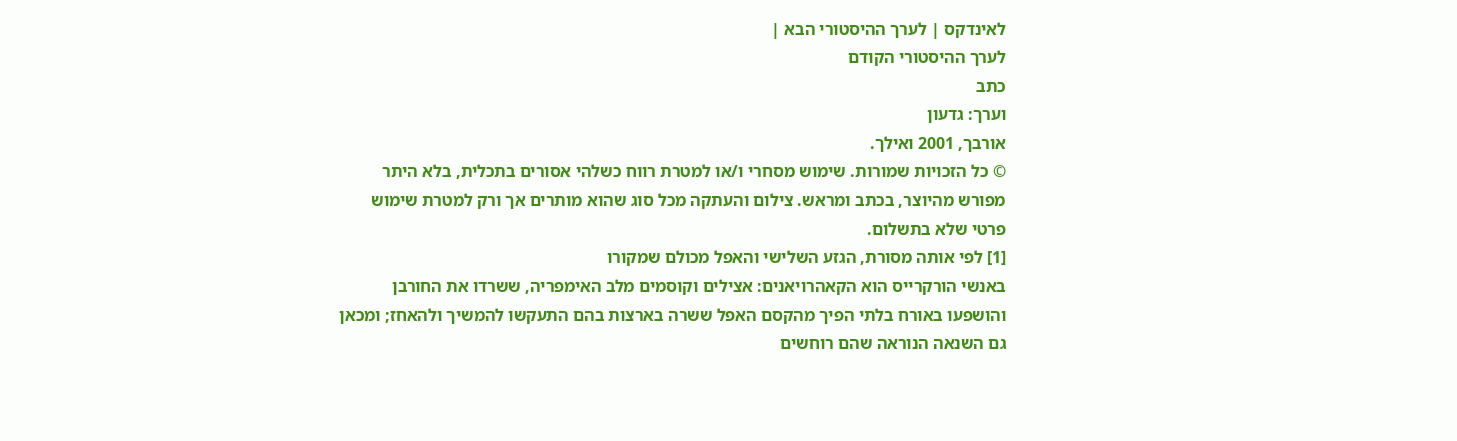לאינדקס | לערך ההיסטורי הבא |
לערך ההיסטורי הקודם
כתב
וערך: גדעון
אורבך, 2001 ואילך.
© כל הזכויות שמורות. שימוש מסחרי ו/או למטרת רווח כשלהי אסורים בתכלית, בלא היתר
מפורש מהיוצר, בכתב ומראש. צילום והעתקה מכל סוג שהוא מותרים אך ורק למטרת שימוש
פרטי שלא בתשלום.
[1] לפי אותה מסורת, הגזע השלישי והאפל מכולם שמקורו
באנשי הורקרייס הוא הקאהרויאנים: אצילים וקוסמים מלב האימפריה, ששרדו את החורבן
והושפעו באורח בלתי הפיך מהקסם האפל ששרה בארצות בהם התעקשו להמשיך ולהאחז; ומכאן
גם השנאה הנוראה שהם רוחשים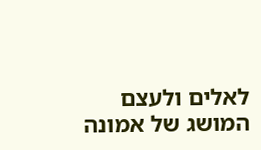לאלים ולעצם המושג של אמונה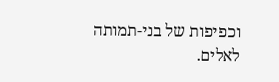וכפיפות של בני-תמותה
לאלים.